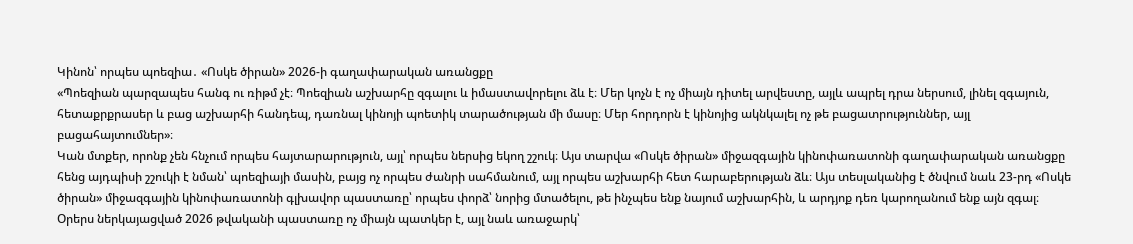Կինոն՝ որպես պոեզիա․ «Ոսկե ծիրան» 2026-ի գաղափարական առանցքը
«Պոեզիան պարզապես հանգ ու ռիթմ չէ։ Պոեզիան աշխարհը զգալու և իմաստավորելու ձև է։ Մեր կոչն է ոչ միայն դիտել արվեստը, այլև ապրել դրա ներսում, լինել զգայուն, հետաքրքրասեր և բաց աշխարհի հանդեպ, դառնալ կինոյի պոետիկ տարածության մի մասը։ Մեր հորդորն է կինոյից ակնկալել ոչ թե բացատրություններ, այլ բացահայտումներ»։
Կան մտքեր, որոնք չեն հնչում որպես հայտարարություն, այլ՝ որպես ներսից եկող շշուկ։ Այս տարվա «Ոսկե ծիրան» միջազգային կինոփառատոնի գաղափարական առանցքը հենց այդպիսի շշուկի է նման՝ պոեզիայի մասին, բայց ոչ որպես ժանրի սահմանում, այլ որպես աշխարհի հետ հարաբերության ձև։ Այս տեսլականից է ծնվում նաև 23-րդ «Ոսկե ծիրան» միջազգային կինոփառատոնի գլխավոր պաստառը՝ որպես փորձ՝ նորից մտածելու, թե ինչպես ենք նայում աշխարհին, և արդյոք դեռ կարողանում ենք այն զգալ։
Օրերս ներկայացված 2026 թվականի պաստառը ոչ միայն պատկեր է, այլ նաև առաջարկ՝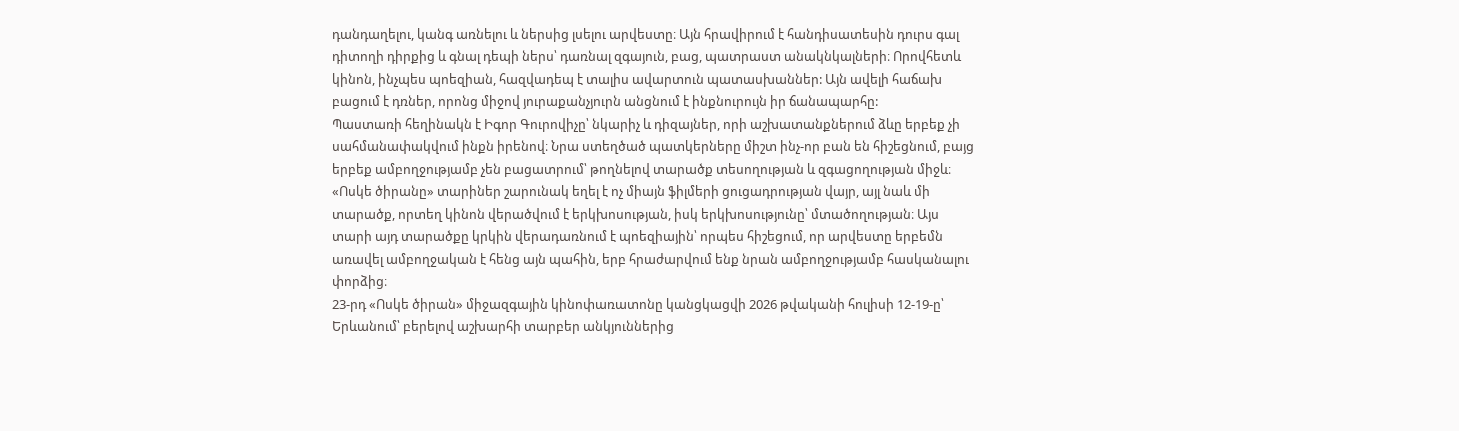դանդաղելու, կանգ առնելու և ներսից լսելու արվեստը։ Այն հրավիրում է հանդիսատեսին դուրս գալ դիտողի դիրքից և գնալ դեպի ներս՝ դառնալ զգայուն, բաց, պատրաստ անակնկալների։ Որովհետև կինոն, ինչպես պոեզիան, հազվադեպ է տալիս ավարտուն պատասխաններ: Այն ավելի հաճախ բացում է դռներ, որոնց միջով յուրաքանչյուրն անցնում է ինքնուրույն իր ճանապարհը:
Պաստառի հեղինակն է Իգոր Գուրովիչը՝ նկարիչ և դիզայներ, որի աշխատանքներում ձևը երբեք չի սահմանափակվում ինքն իրենով։ Նրա ստեղծած պատկերները միշտ ինչ-որ բան են հիշեցնում, բայց երբեք ամբողջությամբ չեն բացատրում՝ թողնելով տարածք տեսողության և զգացողության միջև։
«Ոսկե ծիրանը» տարիներ շարունակ եղել է ոչ միայն ֆիլմերի ցուցադրության վայր, այլ նաև մի տարածք, որտեղ կինոն վերածվում է երկխոսության, իսկ երկխոսությունը՝ մտածողության։ Այս տարի այդ տարածքը կրկին վերադառնում է պոեզիային՝ որպես հիշեցում, որ արվեստը երբեմն առավել ամբողջական է հենց այն պահին, երբ հրաժարվում ենք նրան ամբողջությամբ հասկանալու փորձից։
23-րդ «Ոսկե ծիրան» միջազգային կինոփառատոնը կանցկացվի 2026 թվականի հուլիսի 12-19-ը՝ Երևանում՝ բերելով աշխարհի տարբեր անկյուններից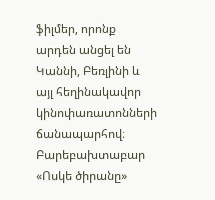ֆիլմեր, որոնք արդեն անցել են Կաննի, Բեռլինի և այլ հեղինակավոր կինոփառատոնների ճանապարհով։ Բարեբախտաբար «Ոսկե ծիրանը»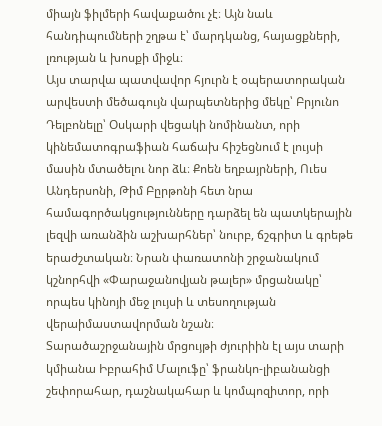միայն ֆիլմերի հավաքածու չէ։ Այն նաև հանդիպումների շղթա է՝ մարդկանց, հայացքների, լռության և խոսքի միջև։
Այս տարվա պատվավոր հյուրն է օպերատորական արվեստի մեծագույն վարպետներից մեկը՝ Բրյունո Դելբոնելը՝ Օսկարի վեցակի նոմինանտ, որի կինեմատոգրաֆիան հաճախ հիշեցնում է լույսի մասին մտածելու նոր ձև։ Քոեն եղբայրների, Ուես Անդերսոնի, Թիմ Բըրթոնի հետ նրա համագործակցությունները դարձել են պատկերային լեզվի առանձին աշխարհներ՝ նուրբ, ճշգրիտ և գրեթե երաժշտական։ Նրան փառատոնի շրջանակում կշնորհվի «Փարաջանովյան թալեր» մրցանակը՝ որպես կինոյի մեջ լույսի և տեսողության վերաիմաստավորման նշան։
Տարածաշրջանային մրցույթի ժյուրիին էլ այս տարի կմիանա Իբրահիմ Մալուֆը՝ ֆրանկո-լիբանանցի շեփորահար, դաշնակահար և կոմպոզիտոր, որի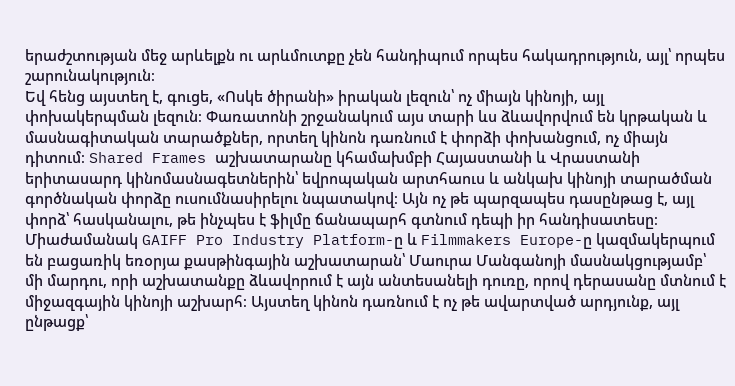երաժշտության մեջ արևելքն ու արևմուտքը չեն հանդիպում որպես հակադրություն, այլ՝ որպես շարունակություն։
Եվ հենց այստեղ է, գուցե, «Ոսկե ծիրանի» իրական լեզուն՝ ոչ միայն կինոյի, այլ փոխակերպման լեզուն։ Փառատոնի շրջանակում այս տարի ևս ձևավորվում են կրթական և մասնագիտական տարածքներ, որտեղ կինոն դառնում է փորձի փոխանցում, ոչ միայն դիտում։ Shared Frames աշխատարանը կհամախմբի Հայաստանի և Վրաստանի երիտասարդ կինոմասնագետներին՝ եվրոպական արտհաուս և անկախ կինոյի տարածման գործնական փորձը ուսումնասիրելու նպատակով։ Այն ոչ թե պարզապես դասընթաց է, այլ փորձ՝ հասկանալու, թե ինչպես է ֆիլմը ճանապարհ գտնում դեպի իր հանդիսատեսը։
Միաժամանակ GAIFF Pro Industry Platform-ը և Filmmakers Europe-ը կազմակերպում են բացառիկ եռօրյա քասթինգային աշխատարան՝ Մաուրա Մանգանոյի մասնակցությամբ՝ մի մարդու, որի աշխատանքը ձևավորում է այն անտեսանելի դուռը, որով դերասանը մտնում է միջազգային կինոյի աշխարհ։ Այստեղ կինոն դառնում է ոչ թե ավարտված արդյունք, այլ ընթացք՝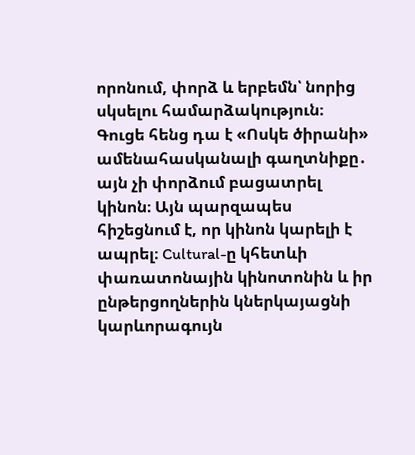որոնում, փորձ և երբեմն՝ նորից սկսելու համարձակություն։ Գուցե հենց դա է «Ոսկե ծիրանի» ամենահասկանալի գաղտնիքը․ այն չի փորձում բացատրել կինոն։ Այն պարզապես հիշեցնում է, որ կինոն կարելի է ապրել։ Cultural-ը կհետևի փառատոնային կինոտոնին և իր ընթերցողներին կներկայացնի կարևորագույն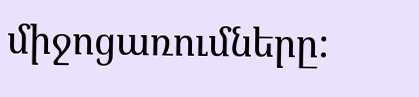միջոցառումները: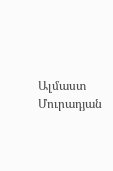Ալմաստ Մուրադյան